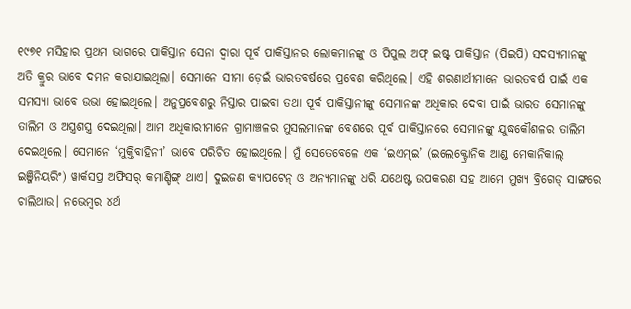୧୯୭୧ ମସିହାର ପ୍ରଥମ ଭାଗରେ ପାକିସ୍ତାନ ସେନା ଦ୍ବାରା ପୂର୍ବ ପାକିସ୍ତାନର ଲୋକମାନଙ୍କୁ ଓ ପିପୁଲ ଅଫ୍ ଇଷ୍ଟ୍ ପାକିସ୍ତାନ (ପିଇପି) ସଦସ୍ୟମାନଙ୍କୁ ଅତି କ୍ରୁର ଭାବେ ଦମନ କରାଯାଇଥିଲା। ସେମାନେ ସୀମା ଡ଼େଇଁ ଭାରତବର୍ଷରେ ପ୍ରବେଶ କରିଥିଲେ। ଏହି ଶରଣାର୍ଥୀମାନେ ଭାରତବର୍ଷ ପାଇଁ ଏକ ସମସ୍ୟା ଭାବେ ଉଭା ହୋଇଥିଲେ। ଅନୁପ୍ରବେଶରୁ ନିସ୍ତାର ପାଇବା ତଥା ପୂର୍ବ ପାକିସ୍ତାନୀଙ୍କୁ ସେମାନଙ୍କ ଅଧିକାର ଦେବା ପାଇଁ ଭାରତ ସେମାନଙ୍କୁ ତାଲିମ ଓ ଅସ୍ତ୍ରଶସ୍ତ୍ର ଦେଇଥିଲା। ଆମ ଅଧିକାରୀମାନେ ଗ୍ରାମାଞ୍ଚଳର ମୁସଲମାନଙ୍କ ବେଶରେ ପୂର୍ବ ପାକିସ୍ତାନରେ ସେମାନଙ୍କୁ ଯୁଦ୍ଧକୌଶଳର ତାଲିମ ଦେଇଥିଲେ। ସେମାନେ ‘ମୁକ୍ତିବାହିନୀ’ ଭାବେ ପରିଚିତ ହୋଇଥିଲେ। ମୁଁ ସେତେବେଳେ ଏକ ‘ଇଏମ୍ଇ’ (ଇଲେକ୍ଟ୍ରୋନିକ ଆଣ୍ଡ ମେକାନିକାଲ୍ ଇଞ୍ଜିନିୟରିଂ) ୱାର୍କସପ୍ର ଅଫିସର୍ କମାଣ୍ଡିଙ୍ଗ୍ ଥାଏ। ଦୁଇଜଣ କ୍ୟାପଟେନ୍ ଓ ଅନ୍ୟମାନଙ୍କୁ ଧରି ଯଥେଷ୍ଟ ଉପକରଣ ସହ ଆମେ ମୁଖ୍ୟ ବ୍ରିଗେଡ୍ ସାଙ୍ଗରେ ଚାଲିଥାଉ। ନଭେମ୍ବର ୪ର୍ଥ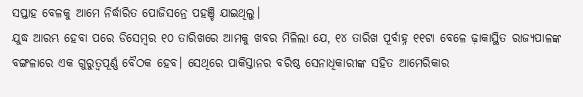ସପ୍ତାହ ବେଳକୁ ଆମେ ନିର୍ଦ୍ଧାରିତ ପୋଜିସନ୍ରେ ପହଞ୍ଚି ଯାଇଥିଲୁ।
ଯୁଦ୍ଧ ଆରମ୍ଭ ହେବା ପରେ ଡିସେମ୍ବର ୧୦ ତାରିଖରେ ଆମକୁ ଖବର ମିଳିଲା ଯେ, ୧୪ ତାରିଖ ପୂର୍ବାହ୍ନ ୧୧ଟା ବେଳେ ଢ଼ାକାସ୍ଥିତ ରାଜ୍ୟପାଳଙ୍କ ବଙ୍ଗଳାରେ ଏକ ଗୁରୁତ୍ବପୂର୍ଣ୍ଣ ବୈଠକ ହେବ। ସେଥିରେ ପାକିସ୍ତାନର ବରିଷ୍ଠ ସେନାଧିକାରୀଙ୍କ ସହିତ ଆମେରିକାର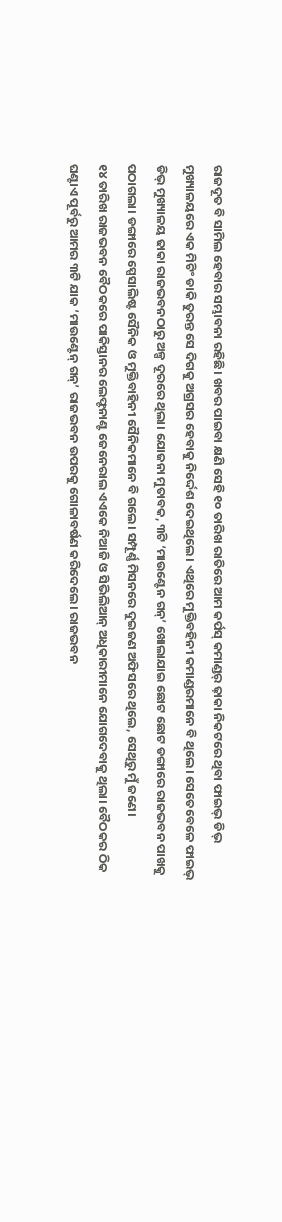ରାଜଦୂତ ବି ସାମିଲ ହେବାର ସମ୍ଭାବନା ରହିଛି। ଖବର ପାଇବା କ୍ଷଣି ସେହି ୧୦ ତାରିଖ ରାତିରେ ଆମ କର୍ପସ୍ କମାଣ୍ଡର୍ ଢ଼ାକା ନିକଟରେ ଥିବା ଫାଇଭ୍ ଡିଭ୍ ମୁଖ୍ୟାଳୟରେ ଏକ ମିଟିଂ ଡାକି ତୁରନ୍ତ ସେ ଦିଗକୁ ଅଗ୍ରସର ହେବାକୁ ନିର୍ଦ୍ଦେଶ ଦେଇଥିଲେ। ଏଥିରେ ମୁକ୍ତିବହିନୀ କମାଣ୍ଡରମାନେ ବି ଥିଲେ। ସେତେବେଳେ ଫାଇଭ୍ ଡିଭ୍ ମୁଖ୍ୟାଳୟ ଢାକା ରାଜଭବନଠାରୁ ଅଳ୍ପ ଦୂରରେ ଥିଲା। ଯୋଜନା ମୁତାବକ, ୩ଟି ‘ମାଉଣ୍ଟେନ ଗନ୍’ ଖୋଲାଯାଇ ଛୋଟ ଛୋଟ ଡଙ୍ଗାରେ ରାଜଭବନ ପାଖକୁ ପଠାଗଲା। ଡଙ୍ଗାରେ ସ୍ପେସାଲିଷ୍ଟ ସୈନିକ ଓ ମୁକ୍ତିବାହିନୀ ସୈନିକମାନେ ବି ଗଲେ। ସମ୍ପୂର୍ଣ୍ଣ ମିସନରେ ଦୁଇଜଣ ଅଫିସରେ ଥିଲେ, ସେଥିରୁ ମୁଁ ଜଣେ।
୧୪ ତାରିଖ ରାଜଭବନ ବୈଠକରେ ପାକିସ୍ତାନର ଲେଫ୍ଟନାଣ୍ଟ ଜେନେରାଲ ଏଏକେ ନିଆଜି ଓ ସିଭିଲିଆନ୍ ଅଧିକାରୀମାନେ ଯୋଗଦେବାକୁ ଥିଲା। ବୈଠକର ଠିକ ଘଣ୍ଟାଏ ପୂର୍ବରୁ ଆମର ୩ଟି ଯାକ ‘ମାଉଣ୍ଟେନ୍ ଗନ୍’ ରାଜଭବନ ଉପରକୁ ଗୋଳାବର୍ଷଣ କରିଦେଲେ। ରାଜଭବନ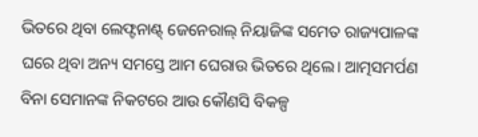ଭିତରେ ଥିବା ଲେଫ୍ଟନାଣ୍ଟ୍ ଜେନେରାଲ୍ ନିୟାଜିଙ୍କ ସମେତ ରାଜ୍ୟପାଳଙ୍କ ଘରେ ଥିବା ଅନ୍ୟ ସମସ୍ତେ ଆମ ଘେରାଉ ଭିତରେ ଥିଲେ। ଆତ୍ମସମର୍ପଣ ବିନା ସେମାନଙ୍କ ନିକଟରେ ଆଉ କୌଣସି ବିକଳ୍ପ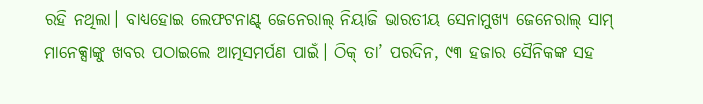ରହି ନଥିଲା। ବାଧ୍ୟହୋଇ ଲେଫଟନାଣ୍ଟ୍ ଜେନେରାଲ୍ ନିୟାଜି ଭାରତୀୟ ସେନାମୁଖ୍ୟ ଜେନେରାଲ୍ ସାମ୍ ମାନେକ୍ସାଙ୍କୁ ଖବର ପଠାଇଲେ ଆତ୍ମସମର୍ପଣ ପାଇଁ। ଠିକ୍ ତା’ ପରଦିନ, ୯୩ ହଜାର ସୈନିକଙ୍କ ସହ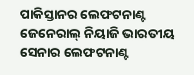ପାକିସ୍ତାନର ଲେଫଟନାଣ୍ଟ ଜେନେରାଲ୍ ନିୟାଜି ଭାରତୀୟ ସେନାର ଲେଫଟନାଣ୍ଟ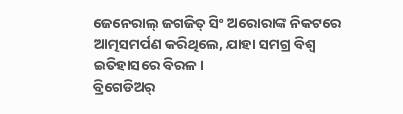ଜେନେରାଲ୍ ଜଗଜିତ୍ ସିଂ ଅରୋରାଙ୍କ ନିକଟରେ ଆତ୍ମସମର୍ପଣ କରିଥିଲେ, ଯାହା ସମଗ୍ର ବିଶ୍ବ ଇତିହାସରେ ବିରଳ।
ବ୍ରିଗେଡିଅର୍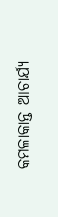କମଳାକାନ୍ତ ଆଚାର୍ଯ୍ୟ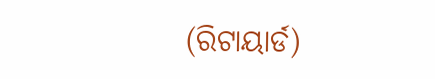(ରିଟାୟାର୍ଡ)